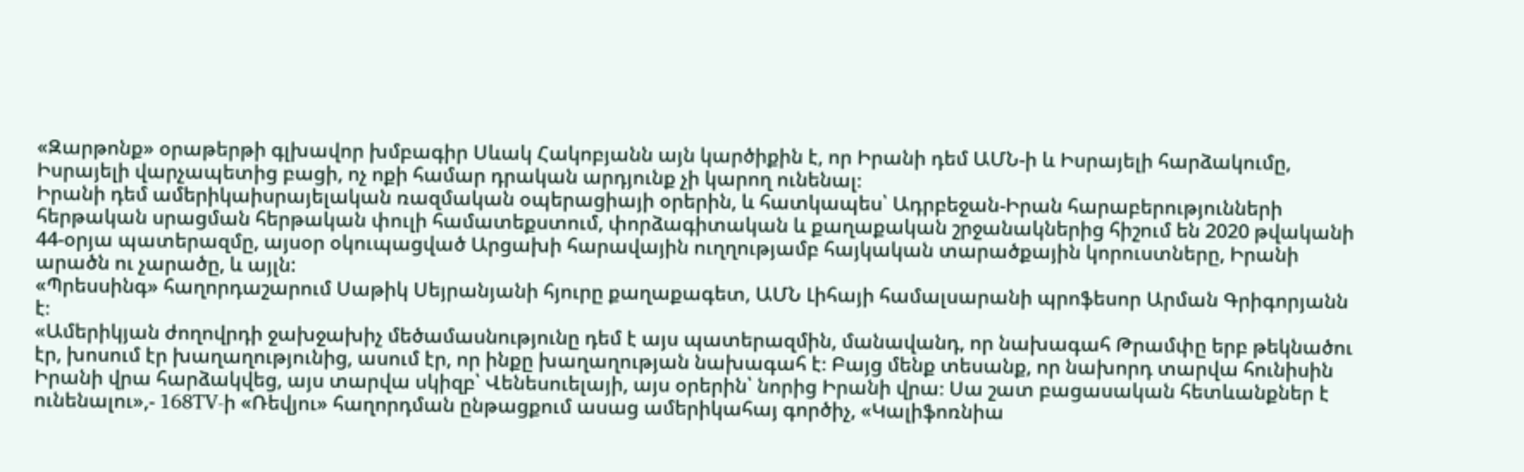«Զարթոնք» օրաթերթի գլխավոր խմբագիր Սևակ Հակոբյանն այն կարծիքին է, որ Իրանի դեմ ԱՄՆ-ի և Իսրայելի հարձակումը, Իսրայելի վարչապետից բացի, ոչ ոքի համար դրական արդյունք չի կարող ունենալ։
Իրանի դեմ ամերիկաիսրայելական ռազմական օպերացիայի օրերին, և հատկապես՝ Ադրբեջան-Իրան հարաբերությունների հերթական սրացման հերթական փուլի համատեքստում, փորձագիտական և քաղաքական շրջանակներից հիշում են 2020 թվականի 44-օրյա պատերազմը, այսօր օկուպացված Արցախի հարավային ուղղությամբ հայկական տարածքային կորուստները, Իրանի արածն ու չարածը, և այլն:
«Պրեսսինգ» հաղորդաշարում Սաթիկ Սեյրանյանի հյուրը քաղաքագետ, ԱՄՆ Լիհայի համալսարանի պրոֆեսոր Արման Գրիգորյանն է։
«Ամերիկյան ժողովրդի ջախջախիչ մեծամասնությունը դեմ է այս պատերազմին, մանավանդ, որ նախագահ Թրամփը երբ թեկնածու էր, խոսում էր խաղաղությունից, ասում էր, որ ինքը խաղաղության նախագահ է։ Բայց մենք տեսանք, որ նախորդ տարվա հունիսին Իրանի վրա հարձակվեց, այս տարվա սկիզբ՝ Վենեսուելայի, այս օրերին՝ նորից Իրանի վրա։ Սա շատ բացասական հետևանքներ է ունենալու»,- 168TV-ի «Ռեվյու» հաղորդման ընթացքում ասաց ամերիկահայ գործիչ, «Կալիֆոռնիա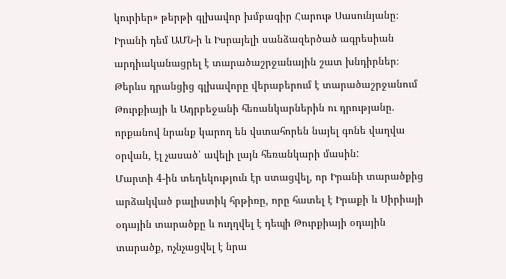կուրիեր» թերթի գլխավոր խմբագիր Հարութ Սասունյանը։
Իրանի դեմ ԱՄՆ-ի և Իսրայելի սանձազերծած ագրեսիան արդիականացրել է տարածաշրջանային շատ խնդիրներ։ Թերևս դրանցից գլխավորը վերաբերում է տարածաշրջանում Թուրքիայի և Ադրբեջանի հեռանկարներին ու դրությանը. որքանով նրանք կարող են վստահորեն նայել գոնե վաղվա օրվան, էլ չասած՝ ավելի լայն հեռանկարի մասին:
Մարտի 4-ին տեղեկություն էր ստացվել, որ Իրանի տարածքից արձակված բալիստիկ հրթիռը, որը հատել է Իրաքի և Սիրիայի օդային տարածքը և ուղղվել է դեպի Թուրքիայի օդային տարածք, ոչնչացվել է նրա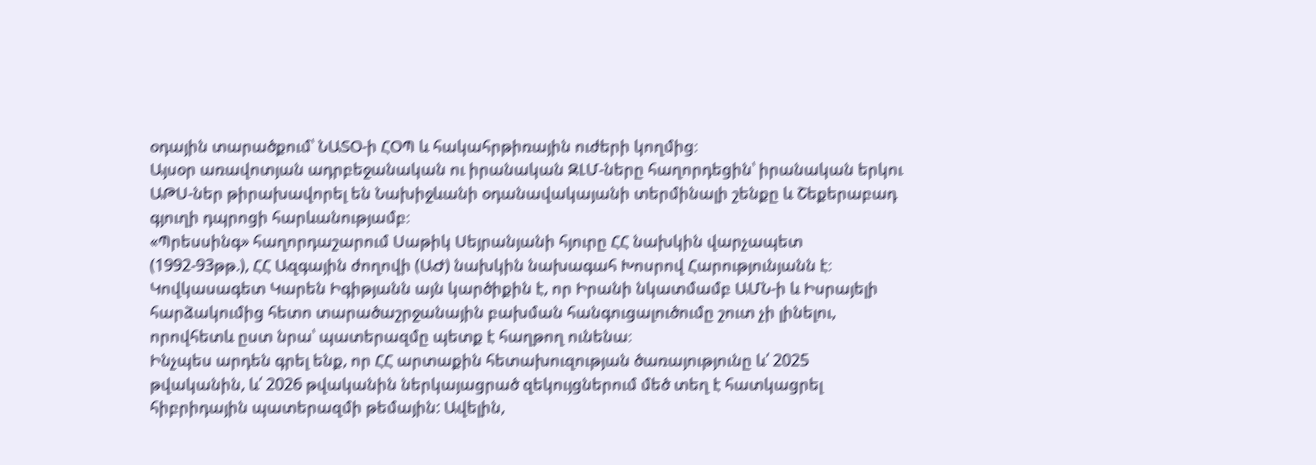օդային տարածքում՝ ՆԱՏՕ-ի ՀՕՊ և հակահրթիռային ուժերի կողմից։
Այսօր առավոտյան ադրբեջանական ու իրանական ԶԼՄ-ները հաղորդեցին՝ իրանական երկու ԱԹՍ-ներ թիրախավորել են Նախիջևանի օդանավակայանի տերմինալի շենքը և Շեքերաբադ գյուղի դպրոցի հարևանությամբ։
«Պրեսսինգ» հաղորդաշարում Սաթիկ Սեյրանյանի հյուրը ՀՀ նախկին վարչապետ (1992-93թթ.), ՀՀ Ազգային ժողովի (ԱԺ) նախկին նախագահ Խոսրով Հարությունյանն է։
Կովկասագետ Կարեն Իգիթյանն այն կարծիքին է, որ Իրանի նկատմամբ ԱՄՆ-ի և Իսրայելի հարձակումից հետո տարածաշրջանային բախման հանգուցալուծումը շուտ չի լինելու, որովհետև ըստ նրա՝ պատերազմը պետք է հաղթող ունենա։
Ինչպես արդեն գրել ենք, որ ՀՀ արտաքին հետախուզության ծառայությունը և՛ 2025 թվականին, և՛ 2026 թվականին ներկայացրած զեկույցներում մեծ տեղ է հատկացրել հիբրիդային պատերազմի թեմային: Ավելին,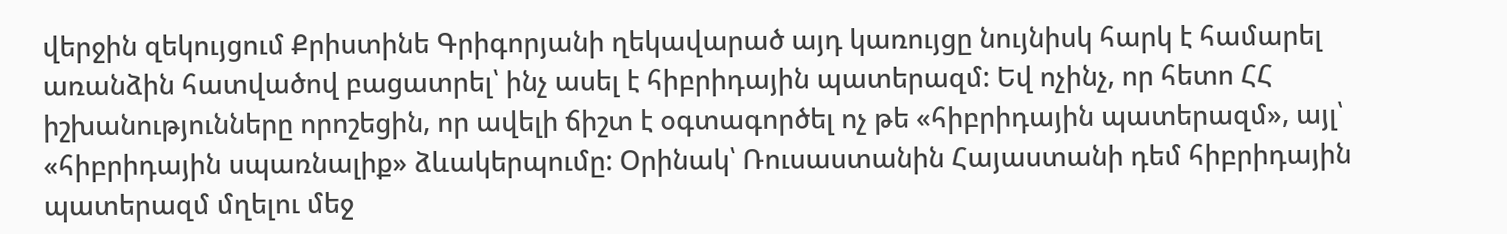վերջին զեկույցում Քրիստինե Գրիգորյանի ղեկավարած այդ կառույցը նույնիսկ հարկ է համարել առանձին հատվածով բացատրել՝ ինչ ասել է հիբրիդային պատերազմ: Եվ ոչինչ, որ հետո ՀՀ իշխանությունները որոշեցին, որ ավելի ճիշտ է օգտագործել ոչ թե «հիբրիդային պատերազմ», այլ՝ «հիբրիդային սպառնալիք» ձևակերպումը: Օրինակ՝ Ռուսաստանին Հայաստանի դեմ հիբրիդային պատերազմ մղելու մեջ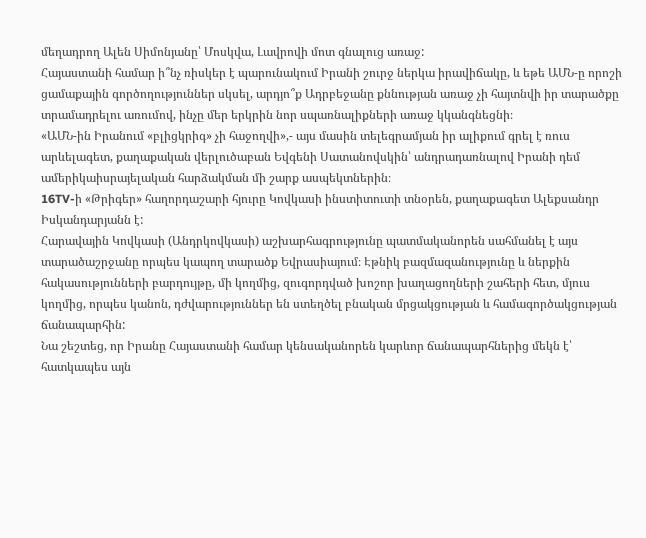մեղադրող Ալեն Սիմոնյանը՝ Մոսկվա, Լավրովի մոտ գնալուց առաջ:
Հայաստանի համար ի՞նչ ռիսկեր է պարունակում Իրանի շուրջ ներկա իրավիճակը, և եթե ԱՄՆ-ը որոշի ցամաքային գործողություններ սկսել, արդյո՞ք Ադրբեջանը քննության առաջ չի հայտնվի իր տարածքը տրամադրելու առումով, ինչը մեր երկրին նոր սպառնալիքների առաջ կկանգնեցնի։
«ԱՄՆ-ին Իրանում «բլիցկրիգ» չի հաջողվի»,- այս մասին տելեգրամյան իր ալիքում գրել է ռուս արևելագետ, քաղաքական վերլուծաբան Եվգենի Սատանովսկին՝ անդրադառնալով Իրանի դեմ ամերիկաիսրայելական հարձակման մի շարք ասպեկտներին։
16TV-ի «Թրիգեր» հաղորդաշարի հյուրը Կովկասի ինստիտուտի տնօրեն, քաղաքագետ Ալեքսանդր Իսկանդարյանն է:
Հարավային Կովկասի (Անդրկովկասի) աշխարհագրությունը պատմականորեն սահմանել է այս տարածաշրջանը որպես կապող տարածք Եվրասիայում։ Էթնիկ բազմազանությունը և ներքին հակասությունների բարդույթը, մի կողմից, զուգորդված խոշոր խաղացողների շահերի հետ, մյուս կողմից, որպես կանոն, դժվարություններ են ստեղծել բնական մրցակցության և համագործակցության ճանապարհին:
Նա շեշտեց, որ Իրանը Հայաստանի համար կենսականորեն կարևոր ճանապարհներից մեկն է՝ հատկապես այն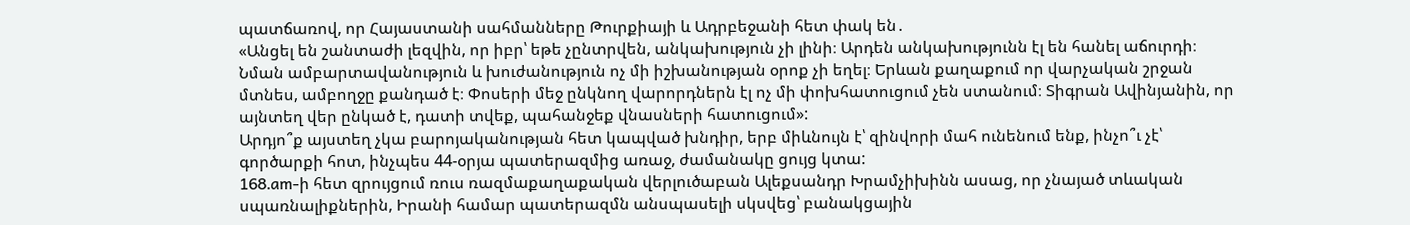պատճառով, որ Հայաստանի սահմանները Թուրքիայի և Ադրբեջանի հետ փակ են․
«Անցել են շանտաժի լեզվին, որ իբր՝ եթե չընտրվեն, անկախություն չի լինի։ Արդեն անկախությունն էլ են հանել աճուրդի։ Նման ամբարտավանություն և խուժանություն ոչ մի իշխանության օրոք չի եղել։ Երևան քաղաքում որ վարչական շրջան մտնես, ամբողջը քանդած է։ Փոսերի մեջ ընկնող վարորդներն էլ ոչ մի փոխհատուցում չեն ստանում։ Տիգրան Ավինյանին, որ այնտեղ վեր ընկած է, դատի տվեք, պահանջեք վնասների հատուցում»:
Արդյո՞ք այստեղ չկա բարոյականության հետ կապված խնդիր, երբ միևնույն է՝ զինվորի մահ ունենում ենք, ինչո՞ւ չէ՝ գործարքի հոտ, ինչպես 44-օրյա պատերազմից առաջ, ժամանակը ցույց կտա:
168․am-ի հետ զրույցում ռուս ռազմաքաղաքական վերլուծաբան Ալեքսանդր Խրամչիխինն ասաց, որ չնայած տևական սպառնալիքներին, Իրանի համար պատերազմն անսպասելի սկսվեց՝ բանակցային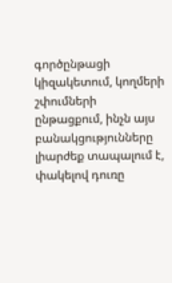գործընթացի կիզակետում, կողմերի շփումների ընթացքում, ինչն այս բանակցությունները լիարժեք տապալում է, փակելով դուռը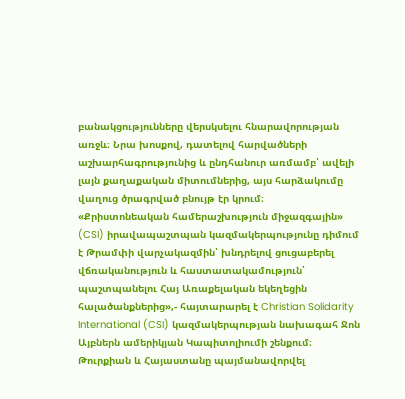բանակցությունները վերսկսելու հնարավորության առջև։ Նրա խոսքով, դատելով հարվածների աշխարհագրությունից և ընդհանուր առմամբ՝ ավելի լայն քաղաքական միտումներից, այս հարձակումը վաղուց ծրագրված բնույթ էր կրում։
«Քրիստոնեական համերաշխություն միջազգային» (CSI) իրավապաշտպան կազմակերպությունը դիմում է Թրամփի վարչակազմին՝ խնդրելով ցուցաբերել վճռականություն և հաստատակամություն՝ պաշտպանելու Հայ Առաքելական եկեղեցին հալածանքներից»,- հայտարարել է Christian Solidarity International (CSI) կազմակերպության նախագահ Ջոն Այբներն ամերիկյան Կապիտոլիումի շենքում։
Թուրքիան և Հայաստանը պայմանավորվել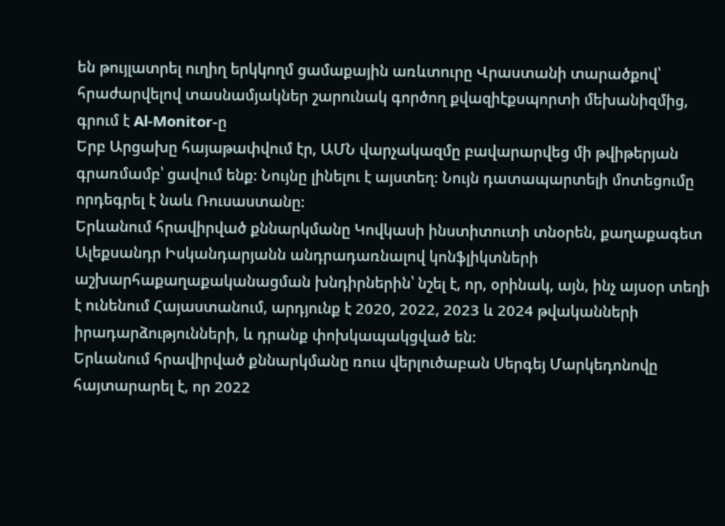են թույլատրել ուղիղ երկկողմ ցամաքային առևտուրը Վրաստանի տարածքով՝ հրաժարվելով տասնամյակներ շարունակ գործող քվազիէքսպորտի մեխանիզմից, գրում է Al-Monitor-ը
Երբ Արցախը հայաթափվում էր, ԱՄՆ վարչակազմը բավարարվեց մի թվիթերյան գրառմամբ՝ ցավում ենք: Նույնը լինելու է այստեղ: Նույն դատապարտելի մոտեցումը որդեգրել է նաև Ռուսաստանը:
Երևանում հրավիրված քննարկմանը Կովկասի ինստիտուտի տնօրեն, քաղաքագետ Ալեքսանդր Իսկանդարյանն անդրադառնալով կոնֆլիկտների աշխարհաքաղաքականացման խնդիրներին՝ նշել է, որ, օրինակ, այն, ինչ այսօր տեղի է ունենում Հայաստանում, արդյունք է 2020, 2022, 2023 և 2024 թվականների իրադարձությունների, և դրանք փոխկապակցված են:
Երևանում հրավիրված քննարկմանը ռուս վերլուծաբան Սերգեյ Մարկեդոնովը հայտարարել է, որ 2022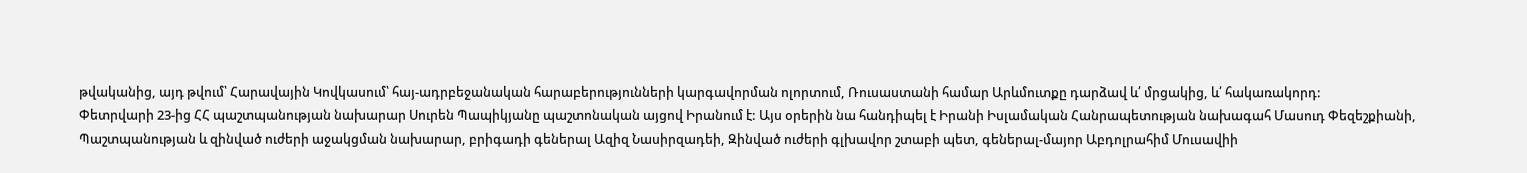թվականից, այդ թվում՝ Հարավային Կովկասում՝ հայ-ադրբեջանական հարաբերությունների կարգավորման ոլորտում, Ռուսաստանի համար Արևմուտքը դարձավ և՛ մրցակից, և՛ հակառակորդ:
Փետրվարի 23-ից ՀՀ պաշտպանության նախարար Սուրեն Պապիկյանը պաշտոնական այցով Իրանում է: Այս օրերին նա հանդիպել է Իրանի Իսլամական Հանրապետության նախագահ Մասուդ Փեզեշքիանի, Պաշտպանության և զինված ուժերի աջակցման նախարար, բրիգադի գեներալ Ազիզ Նասիրզադեի, Զինված ուժերի գլխավոր շտաբի պետ, գեներալ-մայոր Աբդոլրահիմ Մուսավիի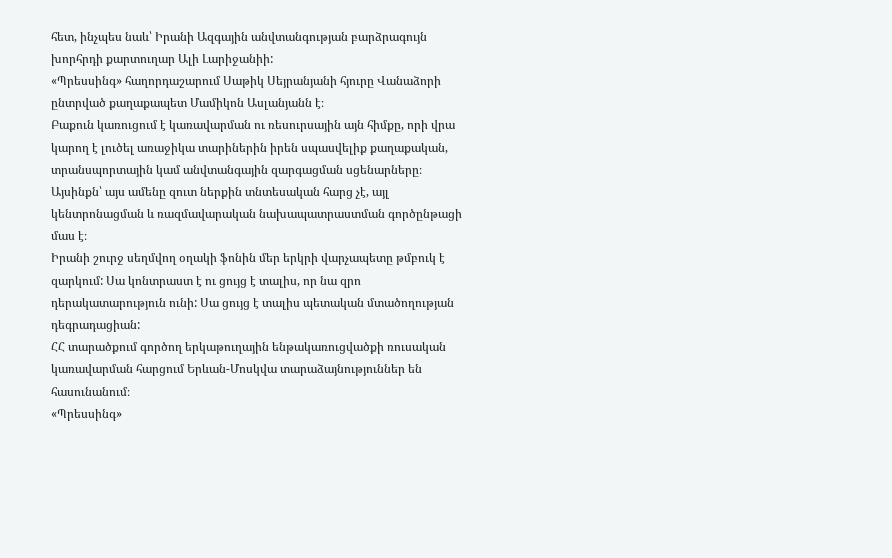հետ, ինչպես նաև՝ Իրանի Ազգային անվտանգության բարձրագույն խորհրդի քարտուղար Ալի Լարիջանիի:
«Պրեսսինգ» հաղորդաշարում Սաթիկ Սեյրանյանի հյուրը Վանաձորի ընտրված քաղաքապետ Մամիկոն Ասլանյանն է։
Բաքուն կառուցում է կառավարման ու ռեսուրսային այն հիմքը, որի վրա կարող է լուծել առաջիկա տարիներին իրեն սպասվելիք քաղաքական, տրանսպորտային կամ անվտանգային զարգացման սցենարները։ Այսինքն՝ այս ամենը զուտ ներքին տնտեսական հարց չէ, այլ կենտրոնացման և ռազմավարական նախապատրաստման գործընթացի մաս է։
Իրանի շուրջ սեղմվող օղակի ֆոնին մեր երկրի վարչապետը թմբուկ է զարկում: Սա կոնտրաստ է ու ցույց է տալիս, որ նա զրո դերակատարություն ունի: Սա ցույց է տալիս պետական մտածողության դեգրադացիան:
ՀՀ տարածքում գործող երկաթուղային ենթակառուցվածքի ռուսական կառավարման հարցում Երևան-Մոսկվա տարաձայնություններ են հասունանում։
«Պրեսսինգ»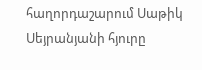հաղորդաշարում Սաթիկ Սեյրանյանի հյուրը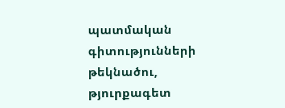պատմական գիտությունների թեկնածու, թյուրքագետ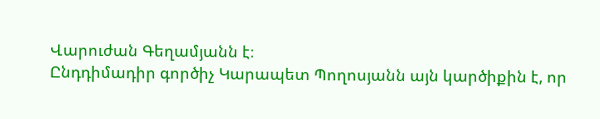Վարուժան Գեղամյանն է։
Ընդդիմադիր գործիչ Կարապետ Պողոսյանն այն կարծիքին է, որ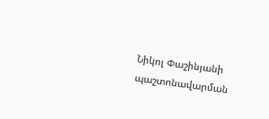Նիկոլ Փաշինյանի պաշտոնավարման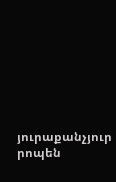յուրաքանչյուր րոպեն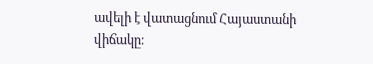ավելի է վատացնում Հայաստանի վիճակը։